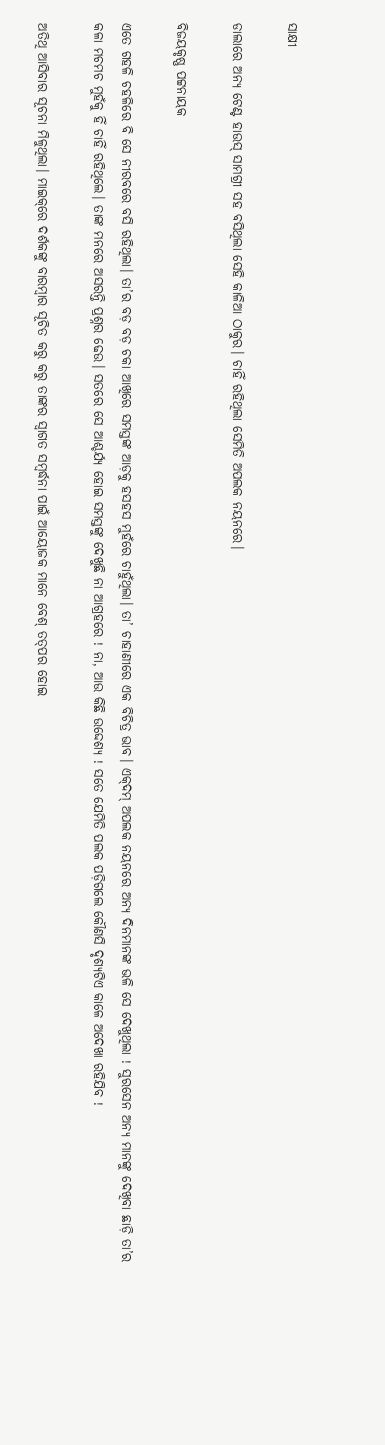ସାକ୍ଷୀ

ଡାଲାରେ ଅନ୍ୟ ଟେଣ୍ଟ ହାଉସ୍ ସାମଗ୍ରୀ ସହ ବସିଥିଲା ସେହି କାଳିଆ ଠାକୁର। ଚାହିଁ ରହିଥିଲା ସେମିତି ଅପଲକ ନୟନରେ।

ବିଜୟକୃଷ୍ଣ ପଟ୍ଟନାୟକ

ଏତେ ଗହଳି ଚହଳିରେ ବି ସେ ନୀରବରେ ବସି ରହିଥିଲା। ତା’ର ବଡ଼ ବଡ଼ ଚକା ଆଖିରେ ସମସ୍ତଙ୍କ ଆଡ଼କୁ ହସହସ ମୁହଁରେ ଚାହୁଁଥିଲା। ତା’ ଚାହାଣୀରେ ଏକ ବିଚିତ୍ର ଭାବ। ଏକ୍‌ଦମ୍‌ ଅପଲକ ନୟନରେ ଅନ୍ୟ ଦିନମାନଙ୍କ ଭଳି ସେ ଦେଖୁଥିଲା ! ସୁରସେନ ଅନ୍ୟ ମାନଙ୍କୁ ଦେଖିବା ଛାଡ଼ି ତା’ର କଳା ମଚମଚ ମୁହଁକୁ ହିଁ ଚାହିଁ ରହିଥିଲେ। ତାଙ୍କ ମନରେ ଅସରନ୍ତି ପ୍ରଶ୍ନର ଢେଉ। ସତରେ ସେ ଆଶ୍ଚର୍ଯ୍ୟ ହୋଇ ସମସ୍ତଙ୍କୁ ଦେଖୁଛି ନା ଆଗ୍ରହରେ ! ନା, ଆଉ କିଛି ଉଦ୍ଦେଶ୍ଯ ! ସତେ ଯେମିତି ପଲକ ପଡ଼ିଗଲେ କୌଣସି ଦୃଶ୍ଯଟିଏ କାଳେ ଅଦେଖା ରହିଯିବ !

ଅତିଥି ଆସିବାର ସୂଚନା ମିଳୁଥିଲା। ମାଇକ୍‌ରେ ଦର୍ଶକଙ୍କୁ ବାରମ୍ବାର ସୂଚିତ କରୁ କରୁ ତାଙ୍କର ସ୍ୱାଗତ ସମ୍ବର୍ଦ୍ଧନା ପାଇଁ ଆୟୋଜକ ମାନେ ବେଶ୍‌ ତତ୍‌ପର ହୋଇ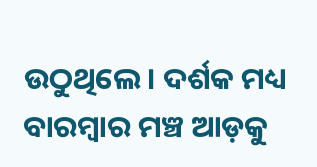ଉଠୁଥିଲେ। ଦର୍ଶକ ମଧ୍ୟ ବାରମ୍ବାର ମଞ୍ଚ ଆଡ଼କୁ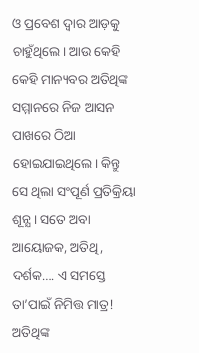ଓ ପ୍ରବେଶ ଦ୍ୱାର ଆଡ଼କୁ ଚାହୁଁଥିଲେ। ଆଉ କେହି କେହି ମାନ୍ୟବର ଅତିଥିଙ୍କ ସମ୍ମାନରେ ନିଜ ଆସନ ପାଖରେ ଠିଆ ହୋଇଯାଇଥିଲେ। କିନ୍ତୁ ସେ ଥିଲା ସଂପୂର୍ଣ ପ୍ରତିକ୍ରିୟା ଶୂନ୍ଯ। ସତେ ଅବା ଆୟୋଜକ, ଅତିଥି, ଦର୍ଶକ…. ଏ ସମସ୍ତେ ତା’ପାଇଁ ନିମିତ୍ତ ମାତ୍ର!
ଅତିଥିଙ୍କ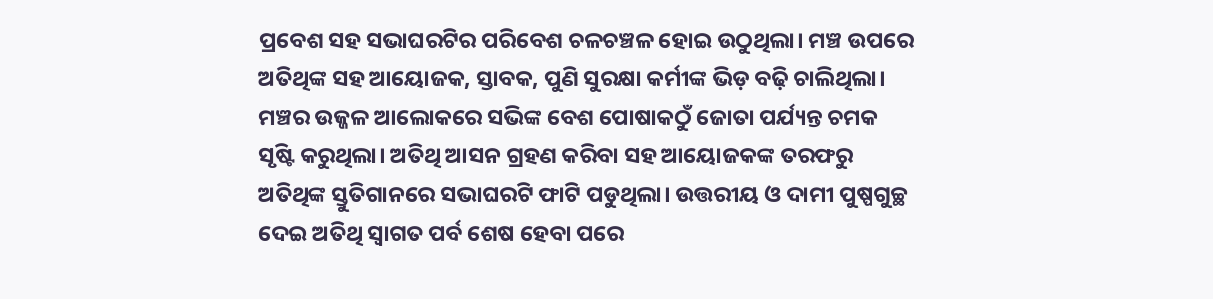ପ୍ରବେଶ ସହ ସଭାଘରଟିର ପରିବେଶ ଚଳଚଞ୍ଚଳ ହୋଇ ଉଠୁଥିଲା। ମଞ୍ଚ ଉପରେ ଅତିଥିଙ୍କ ସହ ଆୟୋଜକ, ସ୍ତାବକ, ପୁଣି ସୁରକ୍ଷା କର୍ମୀଙ୍କ ଭିଡ଼ ବଢ଼ି ଚାଲିଥିଲା। ମଞ୍ଚର ଉଜ୍ଜଳ ଆଲୋକରେ ସଭିଙ୍କ ବେଶ ପୋଷାକଠୁଁ ଜୋତା ପର୍ଯ୍ୟନ୍ତ ଚମକ ସୃଷ୍ଟି କରୁଥିଲା। ଅତିଥି ଆସନ ଗ୍ରହଣ କରିବା ସହ ଆୟୋଜକଙ୍କ ତରଫରୁ ଅତିଥିଙ୍କ ସ୍ତୁତିଗାନରେ ସଭାଘରଟି ଫାଟି ପଡୁଥିଲା। ଉତ୍ତରୀୟ ଓ ଦାମୀ ପୁଷ୍ପଗୁଚ୍ଛ ଦେଇ ଅତିଥି ସ୍ୱାଗତ ପର୍ବ ଶେଷ ହେବା ପରେ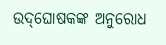ଉଦ୍‌ଘୋଷକଙ୍କ ଅନୁରୋଧ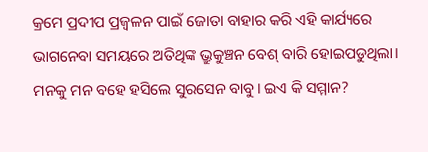କ୍ରମେ ପ୍ରଦୀପ ପ୍ରଜ୍ୱଳନ ପାଇଁ ଜୋତା ବାହାର କରି ଏହି କାର୍ଯ୍ୟରେ ଭାଗନେବା ସମୟରେ ଅତିଥିଙ୍କ ଭ୍ରୁକୁଞ୍ଚନ ବେଶ୍‌ ବାରି ହୋଇପଡୁଥିଲା। ମନକୁ ମନ ବହେ ହସିଲେ ସୁରସେନ ବାବୁ। ଇଏ କି ସମ୍ମାନ?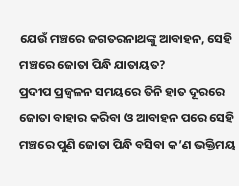ଯେଉଁ ମଞ୍ଚରେ ଜଗତରନାଥଙ୍କୁ ଆବାହନ, ସେହି ମଞ୍ଚରେ ଜୋତା ପିନ୍ଧି ଯାତାୟତ?
ପ୍ରଦୀପ ପ୍ରଜ୍ୱଳନ ସମୟରେ ତିନି ହାତ ଦୂରରେ ଜୋତା ବାହାର କରିବା ଓ ଆବାହନ ପରେ ସେହି ମଞ୍ଚରେ ପୁଣି ଜୋତା ପିନ୍ଧି ବସିବା କ’ଣ ଭକ୍ତିମୟ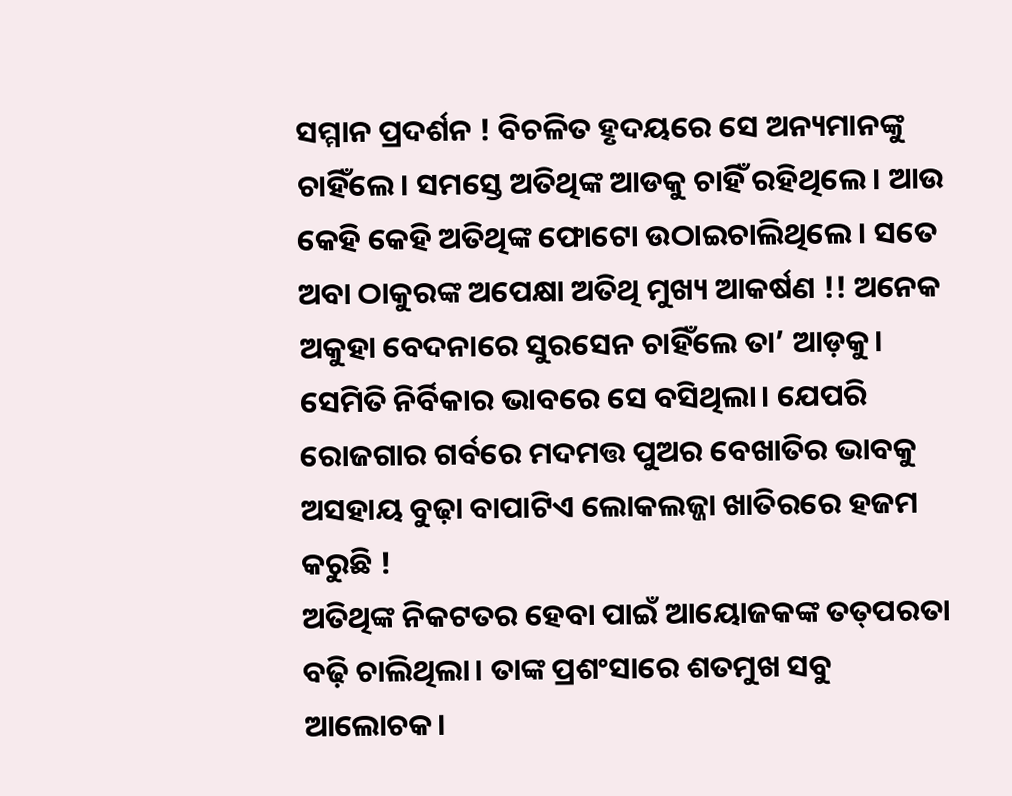ସମ୍ମାନ ପ୍ରଦର୍ଶନ ! ବିଚଳିତ ହୃଦୟରେ ସେ ଅନ୍ୟମାନଙ୍କୁ ଚାହିଁଲେ। ସମସ୍ତେ ଅତିଥିଙ୍କ ଆଡକୁ ଚାହିଁ ରହିଥିଲେ। ଆଉ କେହି କେହି ଅତିଥିଙ୍କ ଫୋଟୋ ଉଠାଇଚାଲିଥିଲେ। ସତେ ଅବା ଠାକୁରଙ୍କ ଅପେକ୍ଷା ଅତିଥି ମୁଖ୍ୟ ଆକର୍ଷଣ !! ଅନେକ ଅକୁହା ବେଦନାରେ ସୁରସେନ ଚାହିଁଲେ ତା’ ଆଡ଼କୁ। ସେମିତି ନିର୍ବିକାର ଭାବରେ ସେ ବସିଥିଲା। ଯେପରି ରୋଜଗାର ଗର୍ବରେ ମଦମତ୍ତ ପୁଅର ବେଖାତିର ଭାବକୁ ଅସହାୟ ବୁଢ଼ା ବାପାଟିଏ ଲୋକଲଜ୍ଜା ଖାତିରରେ ହଜମ କରୁଛି !
ଅତିଥିଙ୍କ ନିକଟତର ହେବା ପାଇଁ ଆୟୋଜକଙ୍କ ତତ୍‌ପରତା ବଢ଼ି ଚାଲିଥିଲା। ତାଙ୍କ ପ୍ରଶଂସାରେ ଶତମୁଖ ସବୁ ଆଲୋଚକ।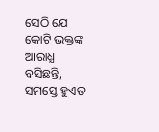ସେଠି ଯେ କୋଟି ଭକ୍ତଙ୍କ ଆରାଧ୍ଯ ବସିଛନ୍ତି, ସମସ୍ତେ ହୁଏତ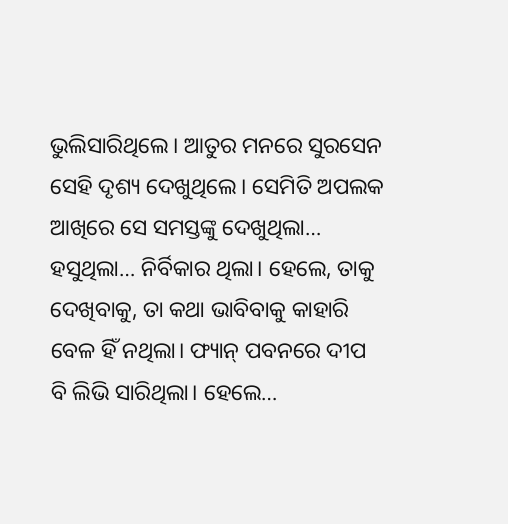ଭୁଲିସାରିଥିଲେ। ଆତୁର ମନରେ ସୁରସେନ ସେହି ଦୃଶ୍ୟ ଦେଖୁଥିଲେ। ସେମିତି ଅପଲକ ଆଖିରେ ସେ ସମସ୍ତଙ୍କୁ ଦେଖୁଥିଲା… ହସୁଥିଲା… ନିର୍ବିକାର ଥିଲା। ହେଲେ, ତାକୁ ଦେଖିବାକୁ, ତା କଥା ଭାବିବାକୁ କାହାରି ବେଳ ହିଁ ନଥିଲା। ଫ୍ୟାନ୍‌ ପବନରେ ଦୀପ ବି ଲିଭି ସାରିଥିଲା। ହେଲେ…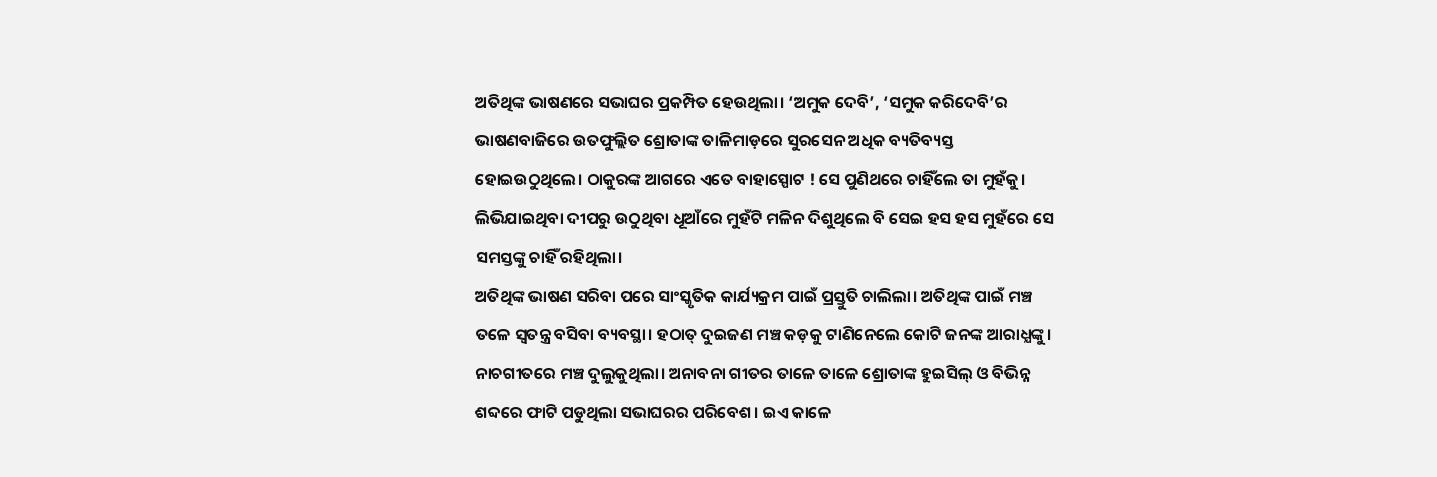ଅତିଥିଙ୍କ ଭାଷଣରେ ସଭାଘର ପ୍ରକମ୍ପିତ ହେଉଥିଲା। ‘ଅମୁକ ଦେବି’, ‘ସମୁକ କରିଦେବି’ର ଭାଷଣବାଜିରେ ଉତଫୁଲ୍ଲିତ ଶ୍ରୋତାଙ୍କ ତାଳିମାଡ଼ରେ ସୁରସେନ ଅଧିକ ବ୍ୟତିବ୍ୟସ୍ତ ହୋଇଉଠୁଥିଲେ। ଠାକୁରଙ୍କ ଆଗରେ ଏତେ ବାହାସ୍ପୋଟ ! ସେ ପୁଣିଥରେ ଚାହିଁଲେ ତା ମୁହଁକୁ। ଲିଭିଯାଇଥିବା ଦୀପରୁ ଉଠୁଥିବା ଧୂଆଁରେ ମୁହଁଟି ମଳିନ ଦିଶୁଥିଲେ ବି ସେଇ ହସ ହସ ମୁହଁରେ ସେ ସମସ୍ତଙ୍କୁ ଚାହିଁ ରହିଥିଲା।
ଅତିଥିଙ୍କ ଭାଷଣ ସରିବା ପରେ ସାଂସ୍କୃତିକ କାର୍ଯ୍ୟକ୍ରମ ପାଇଁ ପ୍ରସ୍ତୁତି ଚାଲିଲା। ଅତିଥିଙ୍କ ପାଇଁ ମଞ୍ଚ ତଳେ ସ୍ୱତନ୍ତ୍ର ବସିବା ବ୍ୟବସ୍ଥା। ହଠାତ୍ ଦୁଇଜଣ ମଞ୍ଚ କଡ଼କୁ ଟାଣିନେଲେ କୋଟି ଜନଙ୍କ ଆରାଧ୍ଯଙ୍କୁ। ନାଚଗୀତରେ ମଞ୍ଚ ଦୁଲୁକୁଥିଲା। ଅନାବନା ଗୀତର ତାଳେ ତାଳେ ଶ୍ରୋତାଙ୍କ ହୁଇସିଲ୍‌ ଓ ବିଭିନ୍ନ ଶବ୍ଦରେ ଫାଟି ପଡୁଥିଲା ସଭାଘରର ପରିବେଶ। ଇଏ କାଳେ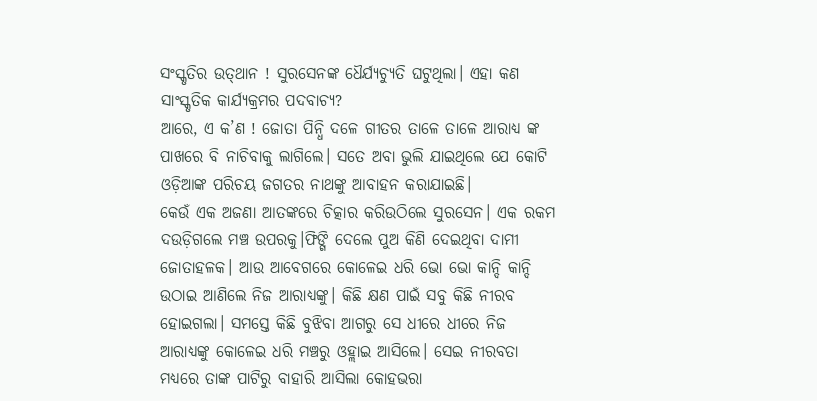ସଂସ୍କୃତିର ଉତ୍‌ଥାନ ! ସୁରସେନଙ୍କ ଧୈର୍ଯ୍ୟଚ୍ୟୁତି ଘଟୁଥିଲା। ଏହା କଣ ସାଂସ୍କୃତିକ କାର୍ଯ୍ୟକ୍ରମର ପଦବାଚ୍ୟ?
ଆରେ, ଏ କ’ଣ ! ଜୋତା ପିନ୍ଧି ଦଳେ ଗୀତର ତାଳେ ତାଳେ ଆରାଧ୍ଯ ଙ୍କ ପାଖରେ ବି ନାଚିବାକୁ ଲାଗିଲେ। ସତେ ଅବା ଭୁଲି ଯାଇଥିଲେ ଯେ କୋଟି ଓଡ଼ିଆଙ୍କ ପରିଚୟ ଜଗତର ନାଥଙ୍କୁ ଆବାହନ କରାଯାଇଛି।
କେଉଁ ଏକ ଅଜଣା ଆତଙ୍କରେ ଚିତ୍କାର କରିଉଠିଲେ ସୁରସେନ। ଏକ ରକମ ଦଉଡ଼ିଗଲେ ମଞ୍ଚ ଉପରକୁ।ଫିଙ୍ଗି ଦେଲେ ପୁଅ କିଣି ଦେଇଥିବା ଦାମୀ ଜୋତାହଳକ। ଆଉ ଆବେଗରେ କୋଳେଇ ଧରି ଭୋ ଭୋ କାନ୍ଦି କାନ୍ଦି ଉଠାଇ ଆଣିଲେ ନିଜ ଆରାଧ୍ଯଙ୍କୁ। କିଛି କ୍ଷଣ ପାଇଁ ସବୁ କିଛି ନୀରବ ହୋଇଗଲା। ସମସ୍ତେ କିଛି ବୁଝିବା ଆଗରୁ ସେ ଧୀରେ ଧୀରେ ନିଜ ଆରାଧ୍ଯଙ୍କୁ କୋଳେଇ ଧରି ମଞ୍ଚରୁ ଓହ୍ଲାଇ ଆସିଲେ। ସେଇ ନୀରବତା ମଧ୍ୟରେ ତାଙ୍କ ପାଟିରୁ ବାହାରି ଆସିଲା କୋହଭରା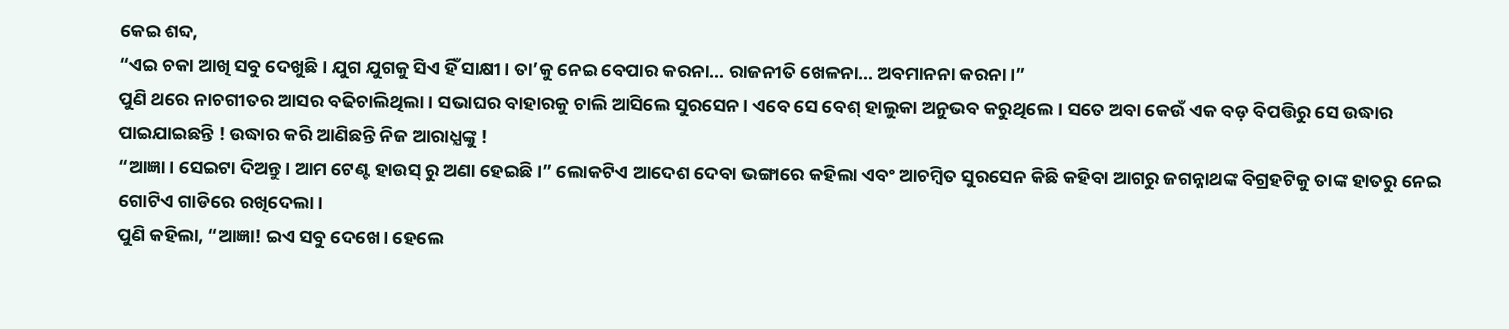କେଇ ଶବ୍ଦ,
“ଏଇ ଚକା ଆଖି ସବୁ ଦେଖୁଛି। ଯୁଗ ଯୁଗକୁ ସିଏ ହିଁ ସାକ୍ଷୀ। ତା’କୁ ନେଇ ବେପାର କରନା… ରାଜନୀତି ଖେଳନା… ଅବମାନନା କରନା।”
ପୁଣି ଥରେ ନାଚଗୀତର ଆସର ବଢିଚାଲିଥିଲା। ସଭାଘର ବାହାରକୁ ଚାଲି ଆସିଲେ ସୁରସେନ। ଏବେ ସେ ବେଶ୍‌ ହାଲୁକା ଅନୁଭବ କରୁଥିଲେ। ସତେ ଅବା କେଉଁ ଏକ ବଡ଼ ବିପତ୍ତିରୁ ସେ ଉଦ୍ଧାର ପାଇଯାଇଛନ୍ତି ! ଉଦ୍ଧାର କରି ଆଣିଛନ୍ତି ନିଜ ଆରାଧ୍ଯଙ୍କୁ !
“ଆଜ୍ଞା। ସେଇଟା ଦିଅନ୍ତୁ। ଆମ ଟେଣ୍ଟ ହାଉସ୍ ରୁ ଅଣା ହେଇଛି।” ଲୋକଟିଏ ଆଦେଶ ଦେବା ଭଙ୍ଗାରେ କହିଲା ଏବଂ ଆଚମ୍ବିତ ସୁରସେନ କିଛି କହିବା ଆଗରୁ ଜଗନ୍ନାଥଙ୍କ ବିଗ୍ରହଟିକୁ ତାଙ୍କ ହାତରୁ ନେଇ ଗୋଟିଏ ଗାଡିରେ ରଖିଦେଲା।
ପୁଣି କହିଲା, “ଆଜ୍ଞା! ଇଏ ସବୁ ଦେଖେ। ହେଲେ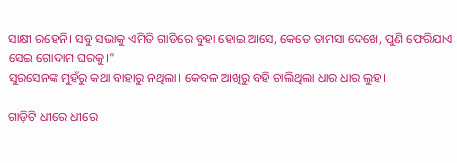ସାକ୍ଷୀ ରହେନି। ସବୁ ସଭାକୁ ଏମିତି ଗାଡିରେ ବୁହା ହୋଇ ଆସେ, କେତେ ତାମସା ଦେଖେ, ପୁଣି ଫେରିଯାଏ ସେଇ ଗୋଦାମ ଘରକୁ।”
ସୁରସେନଙ୍କ ମୁହଁରୁ କଥା ବାହାରୁ ନଥିଲା। କେବଳ ଆଖିରୁ ବହି ଚାଲିଥିଲା ଧାର ଧାର ଲୁହ।

ଗାଡ଼ିଟି ଧୀରେ ଧୀରେ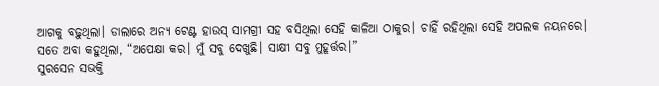ଆଗକୁ ବଢ଼ୁଥିଲା। ଡାଲାରେ ଅନ୍ୟ ଟେଣ୍ଟ ହାଉସ୍ ସାମଗ୍ରୀ ସହ ବସିଥିଲା ସେହି କାଳିଆ ଠାକୁର। ଚାହିଁ ରହିଥିଲା ସେହି ଅପଲକ ନୟନରେ। ସତେ ଅବା କହୁଥିଲା, “ଅପେକ୍ଷା କର। ମୁଁ ସବୁ ଦେଖୁଛି। ସାକ୍ଷୀ ସବୁ ମୁହୂର୍ତ୍ତର।”
ସୁରସେନ ସଭକ୍ତି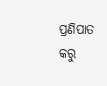ପ୍ରଣିପାତ କରୁ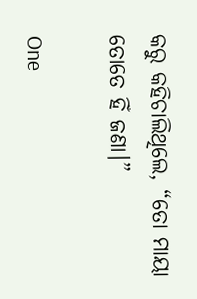କରୁ କହିଚାଲିଥିଲେ, “ତୋ ମାୟା ତୋତେ ହିଁ ଜଣା।”

One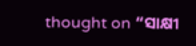thought on “ସାକ୍ଷୀ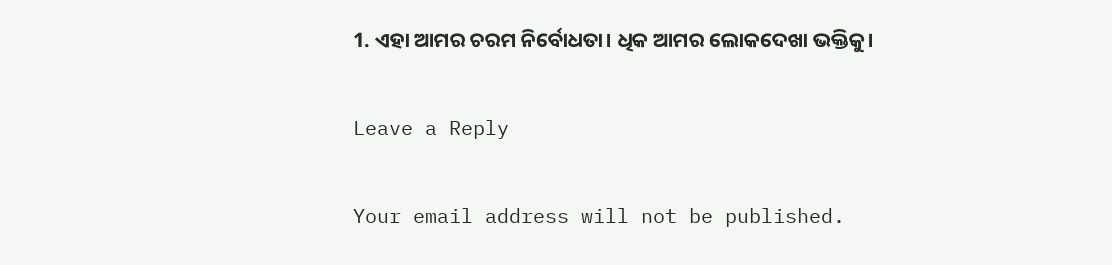1. ଏହା ଆମର ଚରମ ନିର୍ବୋଧତା। ଧିକ ଆମର ଲୋକଦେଖା ଭକ୍ତିକୁ।

Leave a Reply

Your email address will not be published.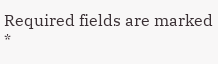Required fields are marked *